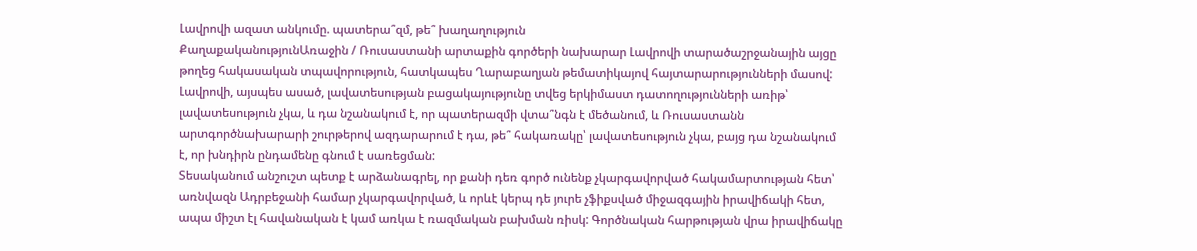Լավրովի ազատ անկումը. պատերա՞զմ, թե՞ խաղաղություն
ՔաղաքականությունԱռաջին / Ռուսաստանի արտաքին գործերի նախարար Լավրովի տարածաշրջանային այցը թողեց հակասական տպավորություն, հատկապես Ղարաբաղյան թեմատիկայով հայտարարությունների մասով: Լավրովի, այսպես ասած, լավատեսության բացակայությունը տվեց երկիմաստ դատողությունների առիթ՝ լավատեսություն չկա, և դա նշանակում է, որ պատերազմի վտա՞նգն է մեծանում, և Ռուսաստանն արտգործնախարարի շուրթերով ազդարարում է դա, թե՞ հակառակը՝ լավատեսություն չկա, բայց դա նշանակում է, որ խնդիրն ընդամենը գնում է սառեցման:
Տեսականում անշուշտ պետք է արձանագրել, որ քանի դեռ գործ ունենք չկարգավորված հակամարտության հետ՝ առնվազն Ադրբեջանի համար չկարգավորված, և որևէ կերպ դե յուրե չֆիքսված միջազգային իրավիճակի հետ, ապա միշտ էլ հավանական է կամ առկա է ռազմական բախման ռիսկ: Գործնական հարթության վրա իրավիճակը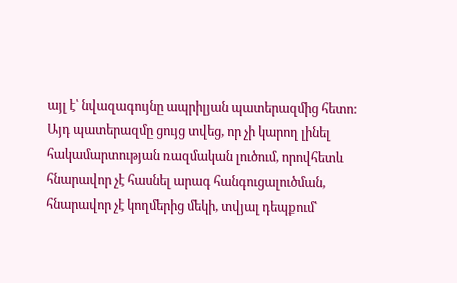այլ է՝ նվազագույնը ապրիլյան պատերազմից հետո: Այդ պատերազմը ցույց տվեց, որ չի կարող լինել հակամարտության ռազմական լուծում, որովհետև հնարավոր չէ հասնել արագ հանգուցալուծման, հնարավոր չէ կողմերից մեկի, տվյալ դեպքում՝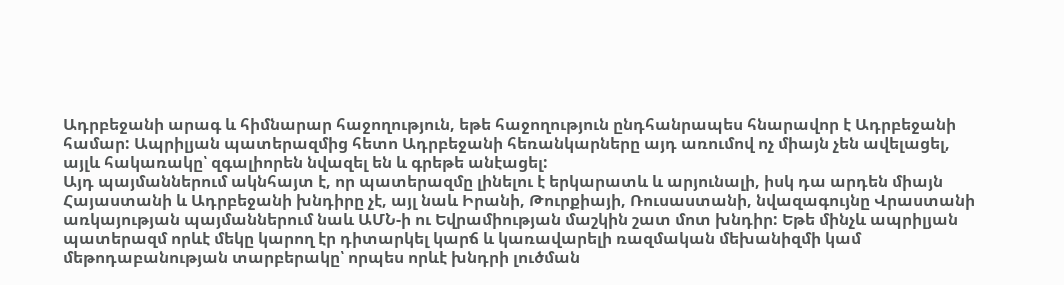Ադրբեջանի արագ և հիմնարար հաջողություն, եթե հաջողություն ընդհանրապես հնարավոր է Ադրբեջանի համար: Ապրիլյան պատերազմից հետո Ադրբեջանի հեռանկարները այդ առումով ոչ միայն չեն ավելացել, այլև հակառակը՝ զգալիորեն նվազել են և գրեթե անէացել:
Այդ պայմաններում ակնհայտ է, որ պատերազմը լինելու է երկարատև և արյունալի, իսկ դա արդեն միայն Հայաստանի և Ադրբեջանի խնդիրը չէ, այլ նաև Իրանի, Թուրքիայի, Ռուսաստանի, նվազագույնը Վրաստանի առկայության պայմաններում նաև ԱՄՆ-ի ու Եվրամիության մաշկին շատ մոտ խնդիր: Եթե մինչև ապրիլյան պատերազմ որևէ մեկը կարող էր դիտարկել կարճ և կառավարելի ռազմական մեխանիզմի կամ մեթոդաբանության տարբերակը՝ որպես որևէ խնդրի լուծման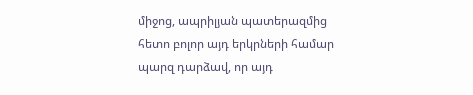միջոց, ապրիլյան պատերազմից հետո բոլոր այդ երկրների համար պարզ դարձավ, որ այդ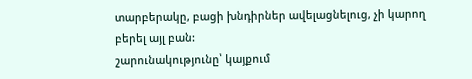տարբերակը, բացի խնդիրներ ավելացնելուց, չի կարող բերել այլ բան:
շարունակությունը՝ կայքում